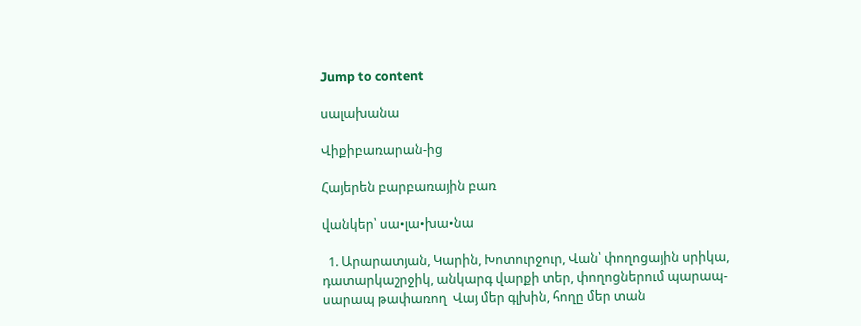Jump to content

սալախանա

Վիքիբառարան-ից

Հայերեն բարբառային բառ

վանկեր՝ սա•լա•խա•նա

  1. Արարատյան, Կարին, Խոտուրջուր, Վան՝ փողոցային սրիկա, դատարկաշրջիկ, անկարգ վարքի տեր, փողոցներում պարապ-սարապ թափառող  Վայ մեր գլխին, հողը մեր տան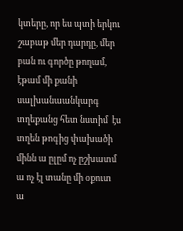կտերը, որ ես պտի երկու շաբաթ մեր դարդը, մեր բան ու գործը թողամ, էթամ մի քանի սալխանաանկարգ տղեքանց հետ նստիմ  էս տղեն թոգից փախածի մինն ա ըլըմ ոչ ըշխատմ ա ոչ էլ տանը մի օքուտ ա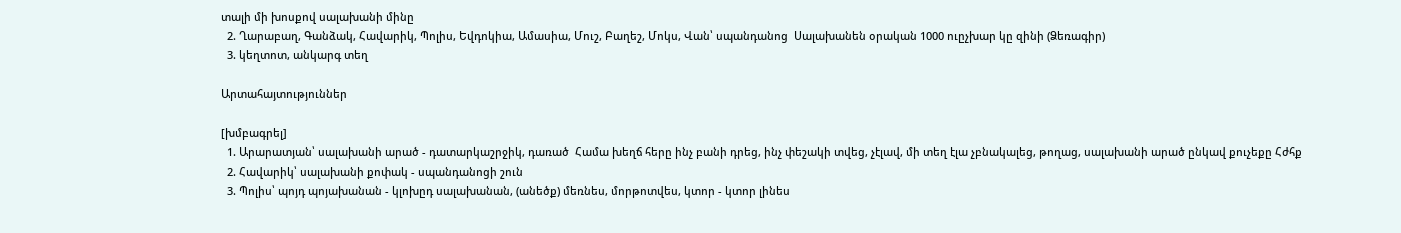տալի մի խոսքով սալախանի մինը
  2. Ղարաբաղ, Գանձակ, Հավարիկ, Պոլիս, Եվդոկիա, Ամասիա, Մուշ, Բաղեշ, Մոկս, Վան՝ սպանդանոց  Սալախանեն օրական 1000 ուըչխար կը զինի (Ձեռագիր)
  3. կեղտոտ, անկարգ տեղ

Արտահայտություններ

[խմբագրել]
  1. Արարատյան՝ սալախանի արած - դատարկաշրջիկ, դառած  Համա խեղճ հերը ինչ բանի դրեց, ինչ փեշակի տվեց, չէլավ, մի տեղ էլա չբնակալեց, թողաց, սալախանի արած ընկավ քուչեքը Հժհք
  2. Հավարիկ՝ սալախանի քոփակ - սպանդանոցի շուն
  3. Պոլիս՝ պոյդ պոյախանան - կլոխըդ սալախանան, (անեծք) մեռնես, մորթոտվես, կտոր - կտոր լինես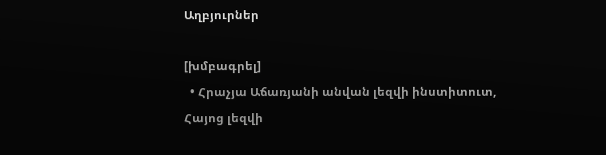Աղբյուրներ

[խմբագրել]
  • Հրաչյա Աճառյանի անվան լեզվի ինստիտուտ, Հայոց լեզվի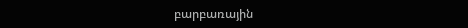բարբառային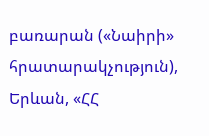բառարան («Նաիրի» հրատարակչություն), Երևան, «ՀՀ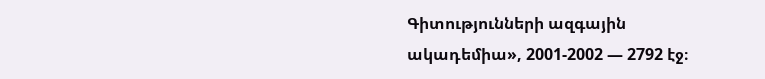Գիտությունների ազգային ակադեմիա», 2001-2002 — 2792 էջ։